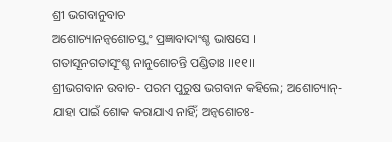ଶ୍ରୀ ଭଗବାନୁବାଚ
ଅଶୋଚ୍ୟାନନ୍ୱଶୋଚସ୍ତ୍ୱଂ ପ୍ରଜ୍ଞାବାଦାଂଶ୍ଚ ଭାଷସେ ।
ଗତାସୂନଗତାସୂଂଶ୍ଚ ନାନୁଶୋଚନ୍ତି ପଣ୍ଡିତାଃ ।।୧୧।।
ଶ୍ରୀଭଗବାନ ଉବାଚ- ପରମ ପୁରୁଷ ଭଗବାନ କହିଲେ; ଅଶୋଚ୍ୟାନ୍- ଯାହା ପାଇଁ ଶୋକ କରାଯାଏ ନାହିଁ; ଅନ୍ୱଶୋଚଃ-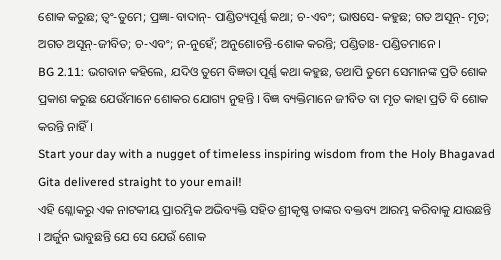ଶୋକ କରୁଛ; ତ୍ୱଂ-ତୁମେ; ପ୍ରଜ୍ଞା-ବାଦାନ୍- ପାଣ୍ଡିତ୍ୟପୂର୍ଣ୍ଣ କଥା; ଚ-ଏବଂ; ଭାଷସେ- କହୁଛ; ଗତ ଅସୂନ୍- ମୃତ; ଅଗତ ଅସୂନ୍-ଜୀବିତ; ଚ-ଏବଂ; ନ-ନୁହେଁ; ଅନୁଶୋଚନ୍ତି-ଶୋକ କରନ୍ତି; ପଣ୍ଡିତାଃ- ପଣ୍ଡିତମାନେ ।
BG 2.11: ଭଗବାନ କହିଲେ, ଯଦିଓ ତୁମେ ବିଜ୍ଞତା ପୂର୍ଣ୍ଣ କଥା କହୁଛ, ତଥାପି ତୁମେ ସେମାନଙ୍କ ପ୍ରତି ଶୋକ ପ୍ରକାଶ କରୁଛ ଯେଉଁମାନେ ଶୋକର ଯୋଗ୍ୟ ନୁହନ୍ତି । ବିଜ୍ଞ ବ୍ୟକ୍ତିମାନେ ଜୀବିତ ବା ମୃତ କାହା ପ୍ରତି ବି ଶୋକ କରନ୍ତି ନାହିଁ ।
Start your day with a nugget of timeless inspiring wisdom from the Holy Bhagavad Gita delivered straight to your email!
ଏହି ଶ୍ଳୋକରୁ ଏକ ନାଟକୀୟ ପ୍ରାରମ୍ଭିକ ଅଭିବ୍ୟକ୍ତି ସହିତ ଶ୍ରୀକୃଷ୍ଣ ତାଙ୍କର ବକ୍ତବ୍ୟ ଆରମ୍ଭ କରିବାକୁ ଯାଉଛନ୍ତି । ଅର୍ଜୁନ ଭାବୁଛନ୍ତି ଯେ ସେ ଯେଉଁ ଶୋକ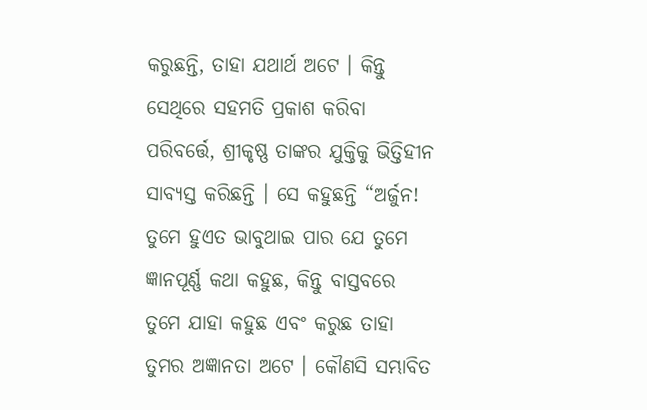କରୁଛନ୍ତି, ତାହା ଯଥାର୍ଥ ଅଟେ । କିନ୍ତୁ ସେଥିରେ ସହମତି ପ୍ରକାଶ କରିବା ପରିବର୍ତ୍ତେ, ଶ୍ରୀକୃଷ୍ଣ ତାଙ୍କର ଯୁକ୍ତିକୁ ଭିତ୍ତିହୀନ ସାବ୍ୟସ୍ତ କରିଛନ୍ତି । ସେ କହୁଛନ୍ତି “ଅର୍ଜୁନ! ତୁମେ ହୁଏତ ଭାବୁଥାଇ ପାର ଯେ ତୁମେ ଜ୍ଞାନପୂର୍ଣ୍ଣ କଥା କହୁଛ, କିନ୍ତୁ ବାସ୍ତବରେ ତୁମେ ଯାହା କହୁଛ ଏବଂ କରୁଛ ତାହା ତୁମର ଅଜ୍ଞାନତା ଅଟେ । କୌଣସି ସମ୍ଭାବିତ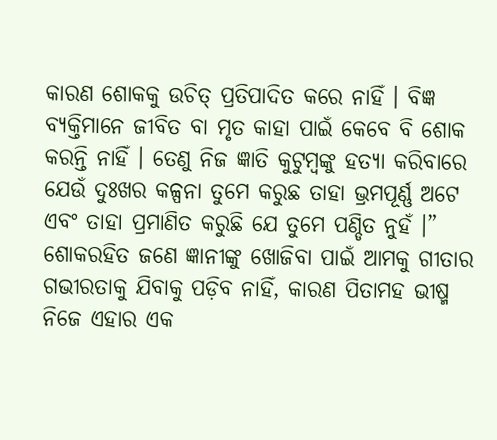କାରଣ ଶୋକକୁ ଉଚିତ୍ ପ୍ରତିପାଦିତ କରେ ନାହିଁ । ବିଜ୍ଞ ବ୍ୟକ୍ତିମାନେ ଜୀବିତ ବା ମୃତ କାହା ପାଇଁ କେବେ ବି ଶୋକ କରନ୍ତି ନାହିଁ । ତେଣୁ ନିଜ ଜ୍ଞାତି କୁଟୁମ୍ବଙ୍କୁ ହତ୍ୟା କରିବାରେ ଯେଉଁ ଦୁଃଖର କଳ୍ପନା ତୁମେ କରୁଛ ତାହା ଭ୍ରମପୂର୍ଣ୍ଣ ଅଟେ ଏବଂ ତାହା ପ୍ରମାଣିତ କରୁଛି ଯେ ତୁମେ ପଣ୍ଡିତ ନୁହଁ ।”
ଶୋକରହିତ ଜଣେ ଜ୍ଞାନୀଙ୍କୁ ଖୋଜିବା ପାଇଁ ଆମକୁ ଗୀତାର ଗଭୀରତାକୁ ଯିବାକୁ ପଡ଼ିବ ନାହିଁ, କାରଣ ପିତାମହ ଭୀଷ୍ମ ନିଜେ ଏହାର ଏକ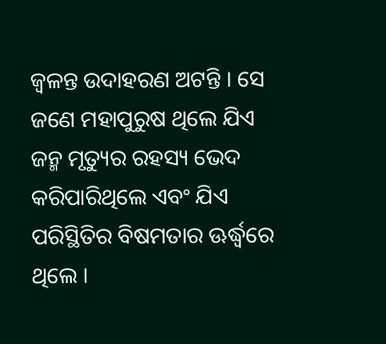ଜ୍ୱଳନ୍ତ ଉଦାହରଣ ଅଟନ୍ତି । ସେ ଜଣେ ମହାପୁରୁଷ ଥିଲେ ଯିଏ ଜନ୍ମ ମୃତ୍ୟୁର ରହସ୍ୟ ଭେଦ କରିପାରିଥିଲେ ଏବଂ ଯିଏ ପରିସ୍ଥିତିର ବିଷମତାର ଊର୍ଦ୍ଧ୍ୱରେ ଥିଲେ ।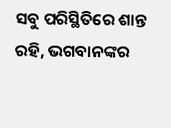ସବୁ ପରିସ୍ଥିତିରେ ଶାନ୍ତ ରହି, ଭଗବାନଙ୍କର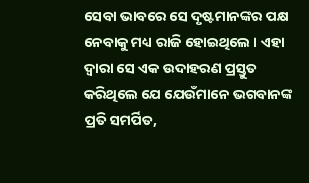ସେବା ଭାବରେ ସେ ଦୃଷ୍ଟମାନଙ୍କର ପକ୍ଷ ନେବାକୁ ମଧ୍ୟ ରାଜି ହୋଇଥିଲେ । ଏହା ଦ୍ୱାରା ସେ ଏକ ଉଦାହରଣ ପ୍ରସ୍ତୁତ କରିଥିଲେ ଯେ ଯେଉଁମାନେ ଭଗବାନଙ୍କ ପ୍ରତି ସମର୍ପିତ,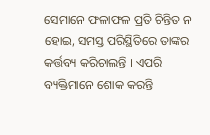ସେମାନେ ଫଳାଫଳ ପ୍ରତି ଚିନ୍ତିତ ନ ହୋଇ, ସମସ୍ତ ପରିସ୍ଥିତିରେ ତାଙ୍କର କର୍ତ୍ତବ୍ୟ କରିଚାଲନ୍ତି । ଏପରି ବ୍ୟକ୍ତିମାନେ ଶୋକ କରନ୍ତି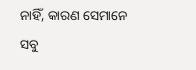ନାହିଁ, କାରଣ ସେମାନେ ସବୁ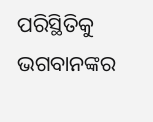ପରିସ୍ଥିତିକୁ ଭଗବାନଙ୍କର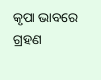କୃପା ଭାବରେ ଗ୍ରହଣ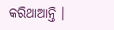କରିଥାଆନ୍ତି ।